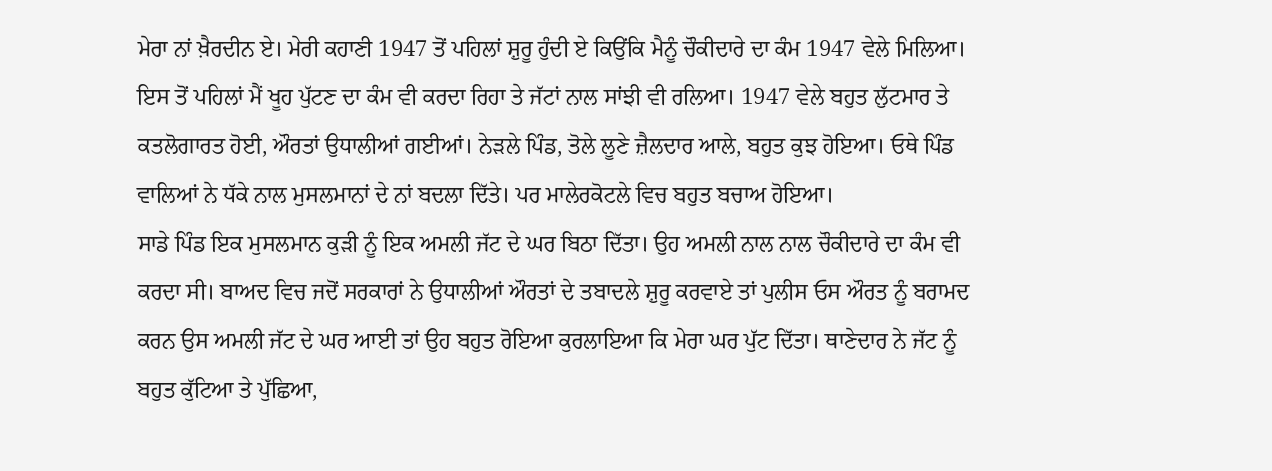ਮੇਰਾ ਨਾਂ ਖ਼ੈਰਦੀਨ ਏ। ਮੇਰੀ ਕਹਾਣੀ 1947 ਤੋਂ ਪਹਿਲਾਂ ਸ਼ੁਰੂ ਹੁੰਦੀ ਏ ਕਿਉਂਕਿ ਮੈਨੂੰ ਚੌਕੀਦਾਰੇ ਦਾ ਕੰਮ 1947 ਵੇਲੇ ਮਿਲਿਆ। ਇਸ ਤੋਂ ਪਹਿਲਾਂ ਮੈਂ ਖੂਹ ਪੁੱਟਣ ਦਾ ਕੰਮ ਵੀ ਕਰਦਾ ਰਿਹਾ ਤੇ ਜੱਟਾਂ ਨਾਲ ਸਾਂਝੀ ਵੀ ਰਲਿਆ। 1947 ਵੇਲੇ ਬਹੁਤ ਲੁੱਟਮਾਰ ਤੇ ਕਤਲੋਗਾਰਤ ਹੋਈ, ਔਰਤਾਂ ਉਧਾਲੀਆਂ ਗਈਆਂ। ਨੇੜਲੇ ਪਿੰਡ, ਤੋਲੇ ਲੂਣੇ ਜ਼ੈਲਦਾਰ ਆਲੇ, ਬਹੁਤ ਕੁਝ ਹੋਇਆ। ਓਥੇ ਪਿੰਡ ਵਾਲਿਆਂ ਨੇ ਧੱਕੇ ਨਾਲ ਮੁਸਲਮਾਨਾਂ ਦੇ ਨਾਂ ਬਦਲਾ ਦਿੱਤੇ। ਪਰ ਮਾਲੇਰਕੋਟਲੇ ਵਿਚ ਬਹੁਤ ਬਚਾਅ ਹੋਇਆ।
ਸਾਡੇ ਪਿੰਡ ਇਕ ਮੁਸਲਮਾਨ ਕੁੜੀ ਨੂੰ ਇਕ ਅਮਲੀ ਜੱਟ ਦੇ ਘਰ ਬਿਠਾ ਦਿੱਤਾ। ਉਹ ਅਮਲੀ ਨਾਲ ਨਾਲ ਚੌਕੀਦਾਰੇ ਦਾ ਕੰਮ ਵੀ ਕਰਦਾ ਸੀ। ਬਾਅਦ ਵਿਚ ਜਦੋਂ ਸਰਕਾਰਾਂ ਨੇ ਉਧਾਲੀਆਂ ਔਰਤਾਂ ਦੇ ਤਬਾਦਲੇ ਸ਼ੁਰੂ ਕਰਵਾਏ ਤਾਂ ਪੁਲੀਸ ਓਸ ਔਰਤ ਨੂੰ ਬਰਾਮਦ ਕਰਨ ਉਸ ਅਮਲੀ ਜੱਟ ਦੇ ਘਰ ਆਈ ਤਾਂ ਉਹ ਬਹੁਤ ਰੋਇਆ ਕੁਰਲਾਇਆ ਕਿ ਮੇਰਾ ਘਰ ਪੁੱਟ ਦਿੱਤਾ। ਥਾਣੇਦਾਰ ਨੇ ਜੱਟ ਨੂੰ ਬਹੁਤ ਕੁੱਟਿਆ ਤੇ ਪੁੱਛਿਆ,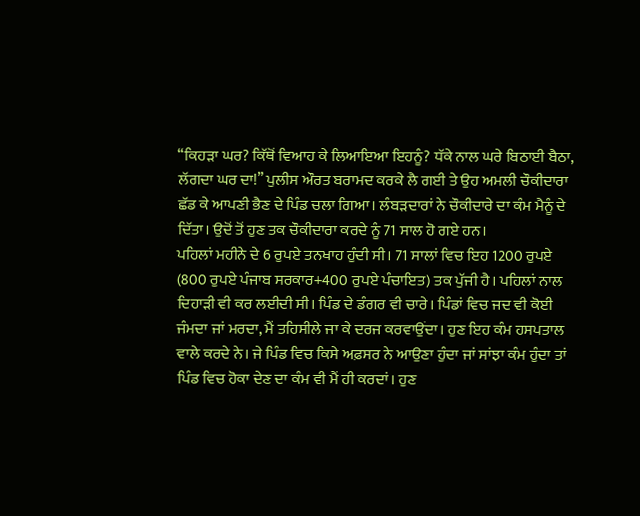‘‘ਕਿਹੜਾ ਘਰ? ਕਿੱਥੋਂ ਵਿਆਹ ਕੇ ਲਿਆਇਆ ਇਹਨੂੰ? ਧੱਕੇ ਨਾਲ ਘਰੇ ਬਿਠਾਈ ਬੈਠਾ, ਲੱਗਦਾ ਘਰ ਦਾ!’’ ਪੁਲੀਸ ਔਰਤ ਬਰਾਮਦ ਕਰਕੇ ਲੈ ਗਈ ਤੇ ਉਹ ਅਮਲੀ ਚੌਕੀਦਾਰਾ ਛੱਡ ਕੇ ਆਪਣੀ ਭੈਣ ਦੇ ਪਿੰਡ ਚਲਾ ਗਿਆ। ਲੰਬੜਦਾਰਾਂ ਨੇ ਚੌਕੀਦਾਰੇ ਦਾ ਕੰਮ ਮੈਨੂੰ ਦੇ ਦਿੱਤਾ। ਉਦੋਂ ਤੋਂ ਹੁਣ ਤਕ ਚੌਕੀਦਾਰਾ ਕਰਦੇ ਨੂੰ 71 ਸਾਲ ਹੋ ਗਏ ਹਨ।
ਪਹਿਲਾਂ ਮਹੀਨੇ ਦੇ 6 ਰੁਪਏ ਤਨਖਾਹ ਹੁੰਦੀ ਸੀ। 71 ਸਾਲਾਂ ਵਿਚ ਇਹ 1200 ਰੁਪਏ (800 ਰੁਪਏ ਪੰਜਾਬ ਸਰਕਾਰ+400 ਰੁਪਏ ਪੰਚਾਇਤ) ਤਕ ਪੁੱਜੀ ਹੈ। ਪਹਿਲਾਂ ਨਾਲ ਦਿਹਾੜੀ ਵੀ ਕਰ ਲਈਦੀ ਸੀ। ਪਿੰਡ ਦੇ ਡੰਗਰ ਵੀ ਚਾਰੇ। ਪਿੰਡਾਂ ਵਿਚ ਜਦ ਵੀ ਕੋਈ ਜੰਮਦਾ ਜਾਂ ਮਰਦਾ, ਮੈਂ ਤਹਿਸੀਲੇ ਜਾ ਕੇ ਦਰਜ ਕਰਵਾਉਂਦਾ। ਹੁਣ ਇਹ ਕੰਮ ਹਸਪਤਾਲ ਵਾਲੇ ਕਰਦੇ ਨੇ। ਜੇ ਪਿੰਡ ਵਿਚ ਕਿਸੇ ਅਫ਼ਸਰ ਨੇ ਆਉਣਾ ਹੁੰਦਾ ਜਾਂ ਸਾਂਝਾ ਕੰਮ ਹੁੰਦਾ ਤਾਂ ਪਿੰਡ ਵਿਚ ਹੋਕਾ ਦੇਣ ਦਾ ਕੰਮ ਵੀ ਮੈਂ ਹੀ ਕਰਦਾਂ। ਹੁਣ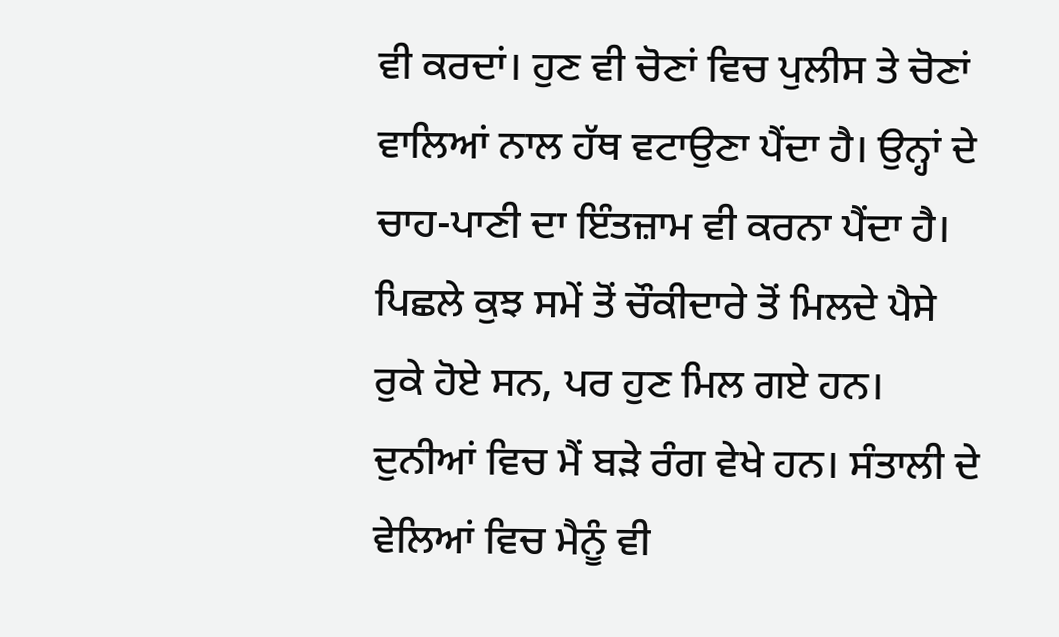ਵੀ ਕਰਦਾਂ। ਹੁਣ ਵੀ ਚੋਣਾਂ ਵਿਚ ਪੁਲੀਸ ਤੇ ਚੋਣਾਂ ਵਾਲਿਆਂ ਨਾਲ ਹੱਥ ਵਟਾਉਣਾ ਪੈਂਦਾ ਹੈ। ਉਨ੍ਹਾਂ ਦੇ ਚਾਹ-ਪਾਣੀ ਦਾ ਇੰਤਜ਼ਾਮ ਵੀ ਕਰਨਾ ਪੈਂਦਾ ਹੈ।
ਪਿਛਲੇ ਕੁਝ ਸਮੇਂ ਤੋਂ ਚੌਕੀਦਾਰੇ ਤੋਂ ਮਿਲਦੇ ਪੈਸੇ ਰੁਕੇ ਹੋਏ ਸਨ, ਪਰ ਹੁਣ ਮਿਲ ਗਏ ਹਨ। ਦੁਨੀਆਂ ਵਿਚ ਮੈਂ ਬੜੇ ਰੰਗ ਵੇਖੇ ਹਨ। ਸੰਤਾਲੀ ਦੇ ਵੇਲਿਆਂ ਵਿਚ ਮੈਨੂੰ ਵੀ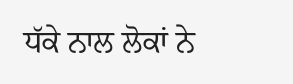ਧੱਕੇ ਨਾਲ ਲੋਕਾਂ ਨੇ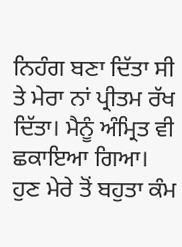ਨਿਹੰਗ ਬਣਾ ਦਿੱਤਾ ਸੀ ਤੇ ਮੇਰਾ ਨਾਂ ਪ੍ਰੀਤਮ ਰੱਖ ਦਿੱਤਾ। ਮੈਨੂੰ ਅੰਮ੍ਰਿਤ ਵੀ ਛਕਾਇਆ ਗਿਆ।
ਹੁਣ ਮੇਰੇ ਤੋਂ ਬਹੁਤਾ ਕੰਮ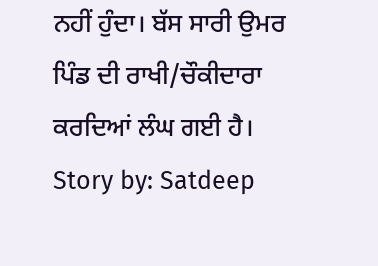ਨਹੀਂ ਹੁੰਦਾ। ਬੱਸ ਸਾਰੀ ਉਮਰ ਪਿੰਡ ਦੀ ਰਾਖੀ/ਚੌਕੀਦਾਰਾ ਕਰਦਿਆਂ ਲੰਘ ਗਈ ਹੈ।
Story by: Satdeep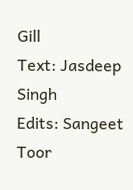Gill
Text: Jasdeep Singh
Edits: Sangeet Toor